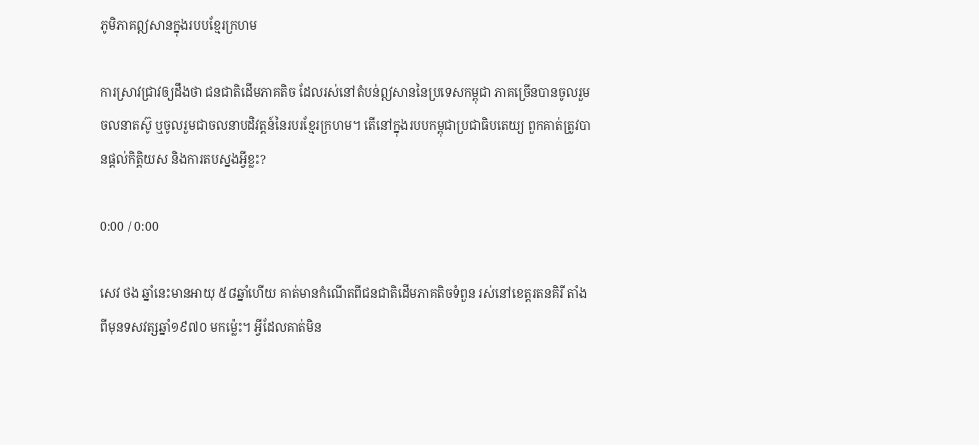ភូមិភាគឦសានក្នុងរបបខ្មែរក្រហម

ការស្រាវជ្រាវឲ្យដឹងថា ជនជាតិដើមភាគតិច ដែលរស់នៅតំបន់ឦសាននៃប្រទេសកម្ពុជា ភាគច្រើនបានចូលរួមចលនាតស៊ូ ឬចូលរួមជាចលនាបដិវត្តន៍នៃរបរខ្មែរក្រហម។ តើនៅក្នុងរបបកម្ពុជាប្រជាធិបតេយ្យ ពួកគាត់ត្រូវបានផ្តល់កិត្តិយស និងការតបស្នងអ្វីខ្លះ?

0:00 / 0:00

សេវ ថង ឆ្នាំនេះមានអាយុ ៥៨ឆ្នាំហើយ គាត់មានកំណើតពីជនជាតិដើមភាគតិចទំពួន រស់នៅខេត្តរតនគិរី តាំងពីមុនទសវត្សឆ្នាំ១៩៧០ មកម្ល៉េះ។ អ្វីដែលគាត់មិន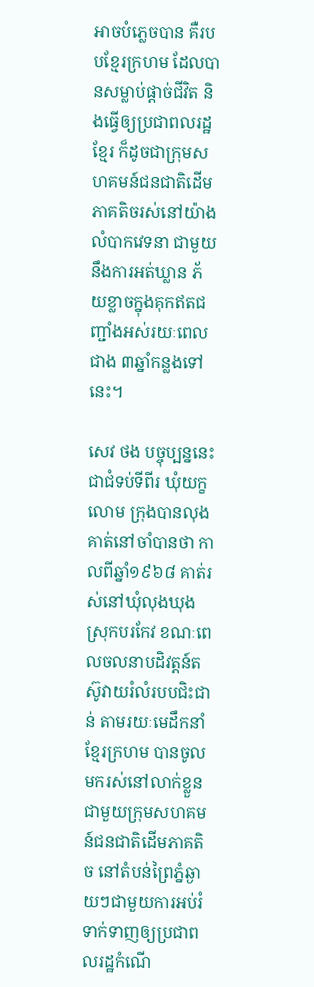អាចបំភ្លេចបាន គឺរបបខ្មែរក្រហម ដែលបានសម្លាប់ផ្ដាច់ជីវិត និងធ្វើឲ្យប្រជាពលរដ្ឋខ្មែរ ក៏ដូចជាក្រុមសហគមន៍ជនជាតិដើមភាគតិចរស់នៅយ៉ាងលំបាកវេទនា ជាមួយនឹងការអត់ឃ្លាន ភ័យខ្លាចក្នុងគុកឥតជញ្ជាំងអស់រយៈពេលជាង ៣ឆ្នាំកន្លងទៅនេះ។

សេវ ថង បច្ចុប្បន្ននេះជាជំទប់ទីពីរ ឃុំយក្ខលោម ក្រុងបានលុង គាត់នៅចាំបានថា កាលពីឆ្នាំ១៩៦៨ គាត់រស់នៅឃុំលុងឃុង ស្រុកបរកែវ ខណៈពេលចលនាបដិវត្តន៍តស៊ូវាយរំលំរបបជិះជាន់ តាមរយៈមេដឹកនាំខ្មែរក្រហម បានចូលមករស់នៅលាក់ខ្លួនជាមួយក្រុមសហគមន៍ជនជាតិដើមភាគតិច នៅតំបន់ព្រៃភ្នំឆ្ងាយៗជាមួយការអប់រំទាក់ទាញឲ្យប្រជាពលរដ្ឋកំណើ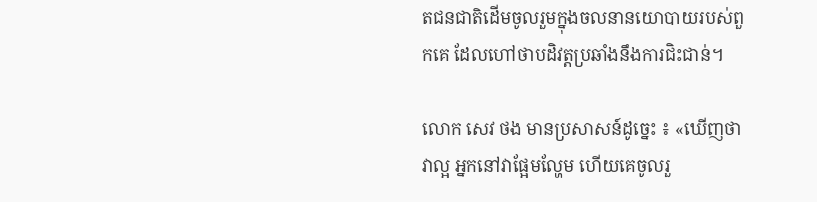តជនជាតិដើមចូលរួមក្នុងចលនានយោបាយរបស់ពួកគេ ដែលហៅថាបដិវត្តប្រឆាំងនឹងការជិះជាន់។

លោក សេវ ថង មានប្រសាសន៍ដូច្នេះ ៖ «ឃើញថាវាល្អ អ្នកនៅវាផ្អែមល្ហែម ហើយគេចូលរួ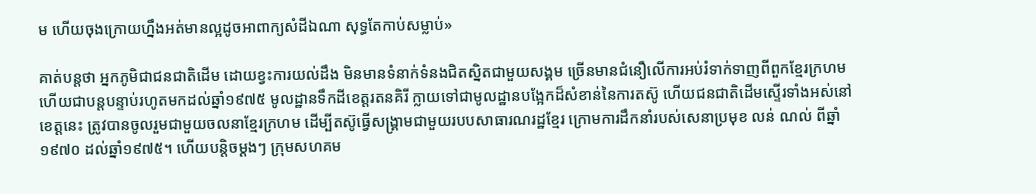ម ហើយចុងក្រោយហ្នឹងអត់មានល្អដូចអាពាក្យសំដីឯណា សុទ្ធតែកាប់សម្លាប់»

គាត់បន្តថា អ្នកភូមិជាជនជាតិដើម ដោយខ្វះការយល់ដឹង មិនមានទំនាក់ទំនងជិតស្និតជាមួយសង្គម ច្រើនមានជំនឿលើការអប់រំទាក់ទាញពីពួកខ្មែរក្រហម ហើយជាបន្តបន្ទាប់រហូតមកដល់ឆ្នាំ១៩៧៥ មូលដ្ឋានទឹកដីខេត្តរតនគិរី ក្លាយទៅជាមូលដ្ឋានបង្អែកដ៏សំខាន់នៃការតស៊ូ ហើយជនជាតិដើមស្ទើរទាំងអស់នៅខេត្តនេះ ត្រូវបានចូលរួមជាមួយចលនាខ្មែរក្រហម ដើម្បីតស៊ូធ្វើសង្គ្រាមជាមួយរបបសាធារណរដ្ឋខ្មែរ ក្រោមការដឹកនាំរបស់សេនាប្រមុខ លន់ ណល់ ពីឆ្នាំ១៩៧០ ដល់ឆ្នាំ១៩៧៥។ ហើយបន្តិចម្ដងៗ ក្រុមសហគម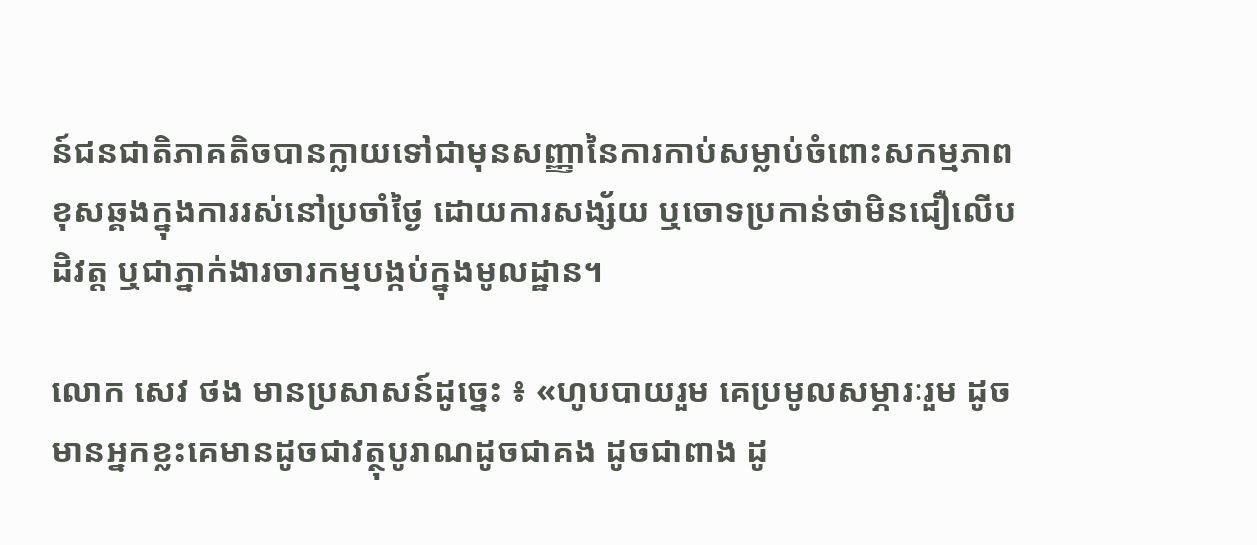ន៍ជនជាតិភាគតិចបានក្លាយទៅជាមុនសញ្ញានៃការកាប់សម្លាប់ចំពោះសកម្មភាពខុសឆ្គងក្នុងការរស់នៅប្រចាំថ្ងៃ ដោយការសង្ស័យ ឬចោទប្រកាន់ថាមិនជឿលើបដិវត្ត ឬជាភ្នាក់ងារចារកម្មបង្កប់ក្នុងមូលដ្ឋាន។

លោក សេវ ថង មានប្រសាសន៍ដូច្នេះ ៖ «ហូបបាយរួម គេប្រមូលសម្ភារៈរួម ដូចមានអ្នកខ្លះគេមានដូចជាវត្ថុបូរាណដូចជាគង ដូចជាពាង ដូ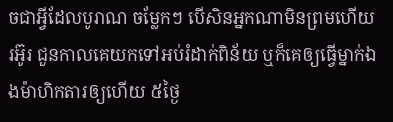ចជាអ្វីដែលបូរាណ ចម្លែកៗ បើសិនអ្នកណាមិនព្រមហើយ រអ៊ូរ ជួនកាលគេយកទៅអប់រំដាក់ពិន័យ ឬក៏គេឲ្យធ្វើម្នាក់ឯងម៉ាហិកតារឲ្យហើយ ៥ថ្ងៃ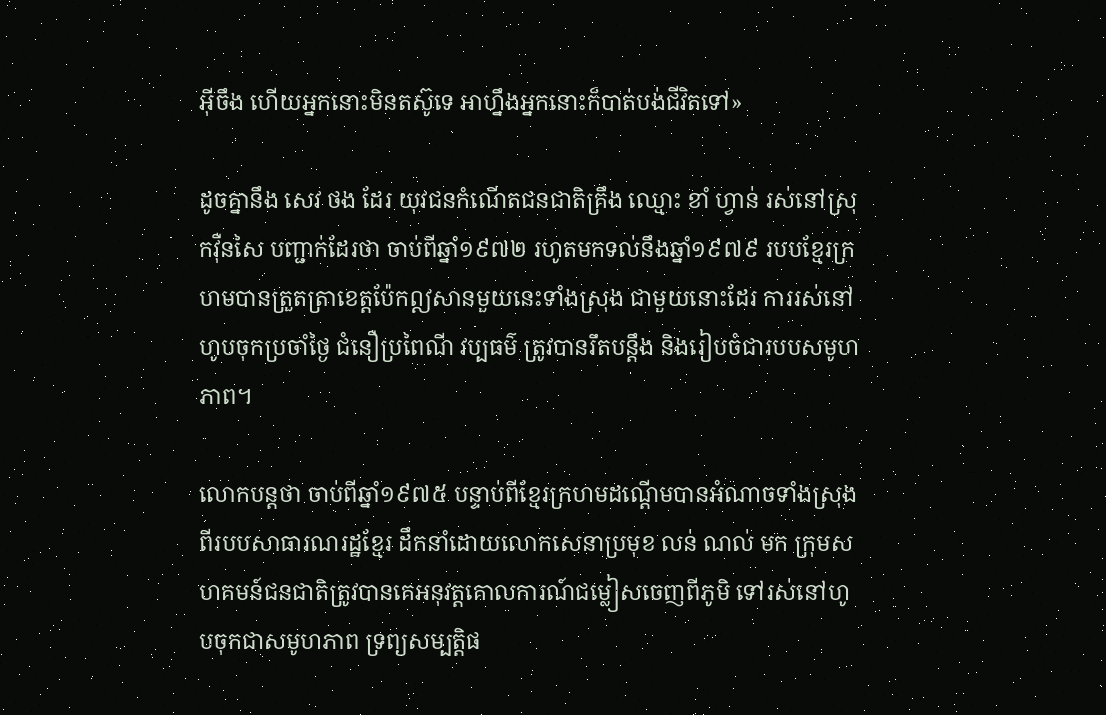អ៊ីចឹង ហើយអ្នកនោះមិនតស៊ូទេ អាហ្នឹងអ្នកនោះក៏បាត់បង់ជីវិតទៅ»

ដូចគ្នានឹង សេវ ថង ដែរ យុវជនកំណើតជនជាតិគ្រឹង ឈ្មោះ ខាំ ហ្វាន់ រស់នៅស្រុកវ៉ឺនសៃ បញ្ជាក់ដែរថា ចាប់ពីឆ្នាំ១៩៧២ រហូតមកទល់នឹងឆ្នាំ១៩៧៩ របបខ្មែរក្រហមបានត្រួតត្រាខេត្តប៉ែកឦសានមួយនេះទាំងស្រុង ជាមួយនោះដែរ ការរស់នៅហូបចុកប្រចាំថ្ងៃ ជំនឿប្រពៃណី វប្បធម៌ ត្រូវបានរឹតបន្តឹង និងរៀបចំជារបបសមូហភាព។

លោកបន្តថា ចាប់ពីឆ្នាំ១៩៧៥ បន្ទាប់ពីខ្មែរក្រហមដណ្ដើមបានអំណាចទាំងស្រុងពីរបបសាធារណរដ្ឋខ្មែរ ដឹកនាំដោយលោកសេនាប្រមុខ លន់ ណល់ មក ក្រុមសហគមន៍ជនជាតិត្រូវបានគេអនុវត្តគោលការណ៍ជម្លៀសចេញពីភូមិ ទៅរស់នៅហូបចុកជាសមូហភាព ទ្រព្យសម្បត្តិផ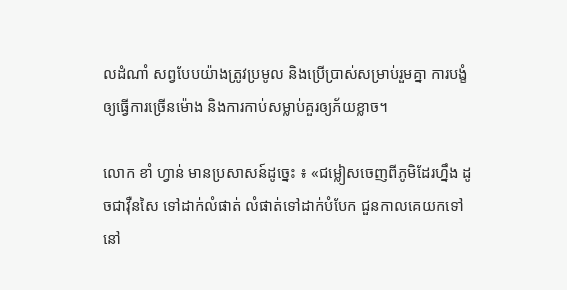លដំណាំ សព្វបែបយ៉ាងត្រូវប្រមូល និងប្រើប្រាស់សម្រាប់រួមគ្នា ការបង្ខំឲ្យធ្វើការច្រើនម៉ោង និងការកាប់សម្លាប់គួរឲ្យភ័យខ្លាច។

លោក ខាំ ហ្វាន់ មានប្រសាសន៍ដូច្នេះ ៖ «ជម្លៀសចេញពីភូមិដែរហ្នឹង ដូចជាវ៉ឺនសៃ ទៅដាក់លំផាត់ លំផាត់ទៅដាក់បំបែក ជួនកាលគេយកទៅនៅ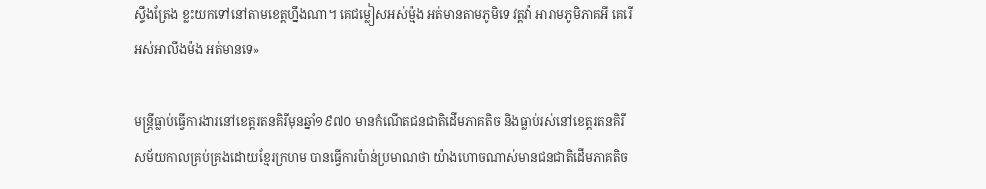ស្ទឹងត្រែង ខ្លះយកទៅនៅតាមខេត្តហ្នឹងណា។ គេជម្លៀសអស់ម៉្មង អត់មានតាមភូមិទេ វត្តវ៉ា អារាមភូមិភាគអី គេរើអស់អាលីងម៉ង អត់មានទេ»

មន្ត្រីធ្លាប់ធ្វើការងារនៅខេត្តរតនគិរីមុនឆ្នាំ១៩៧០ មានកំណើតជនជាតិដើមភាគតិច និងធ្លាប់រស់នៅខេត្តរតនគិរីសម័យកាលគ្រប់គ្រងដោយខ្មែរក្រហម បានធ្វើការប៉ាន់ប្រមាណថា យ៉ាងហោចណាស់មានជនជាតិដើមភាគតិច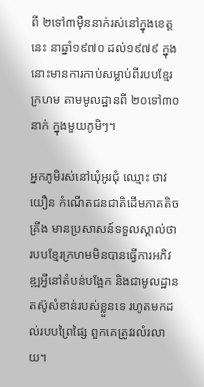ពី ២ទៅ៣ម៉ឺននាក់រស់នៅក្នុងខេត្តនេះ នាឆ្នាំ១៩៧០ ដល់១៩៧៩ ក្នុងនោះមានការកាប់សម្លាប់ពីរបបខ្មែរក្រហម តាមមូលដ្ឋានពី ២០ទៅ៣០នាក់ ក្នុងមួយភូមិៗ។

អ្នកភូមិរស់នៅឃុំអូរជុំ ឈ្មោះ ថាវ យឿន កំណើតជនជាតិដើមភាគតិចគ្រឹង មានប្រសាសន៍ទទួលស្គាល់ថា របបខ្មែរក្រហមមិនបានធ្វើការអភិវឌ្ឍអ្វីនៅតំបន់បង្អែក និងជាមូលដ្ឋានតស៊ូសំខាន់របស់ខ្លួនទេ រហូតមកដល់របបព្រៃផ្សៃ ពួកគេត្រូវរលំរលាយ។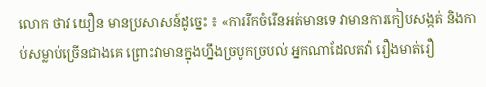លោក ថាវ យឿន មានប្រសាសន៍ដូច្នេះ ៖ «ការរីកចំរើនអត់មានទេ វាមានការកៀបសង្កត់ និងកាប់សម្លាប់ច្រើនជាងគេ ព្រោះវាមានក្នុងហ្នឹងច្របូកច្របល់ អ្នកណាដែលតវ៉ា រឿងមាត់រឿ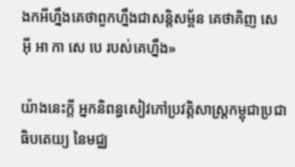ងកអីហ្នឹងគេថាពួកហ្នឹងជាសន្តិសម្ព័ន គេថាគិញ សេ អ៊ី អា កា សេ បេ របស់គេហ្នឹង»

យ៉ាងនេះក្តី អ្នកនិពន្ធសៀវភៅប្រវត្តិសាស្ត្រកម្ពុជាប្រជាធិបតេយ្យ នៃមជ្ឈ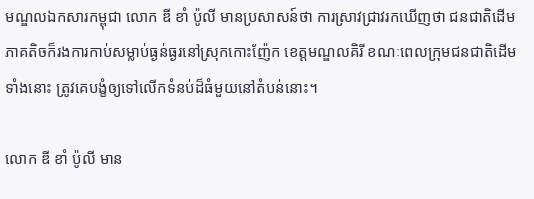មណ្ឌលឯកសារកម្ពុជា លោក ឌី ខាំ ប៉ូលី មានប្រសាសន៍ថា ការស្រាវជ្រាវរកឃើញថា ជនជាតិដើមភាគតិចក៏រងការកាប់សម្លាប់ធ្ងន់ធ្ងរនៅស្រុកកោះញ៉ែក ខេត្តមណ្ឌលគិរី ខណៈពេលក្រុមជនជាតិដើមទាំងនោះ ត្រូវគេបង្ខំឲ្យទៅលើកទំនប់ដ៏ធំមួយនៅតំបន់នោះ។

លោក ឌី ខាំ ប៉ូលី មាន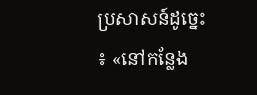ប្រសាសន៍ដូច្នេះ ៖ «នៅកន្លែង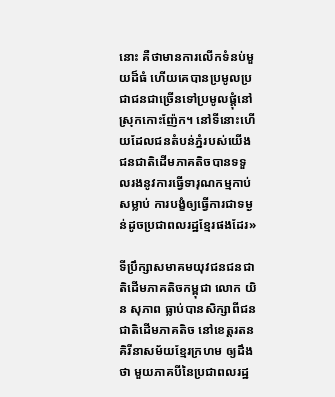នោះ គឺថាមានការលើកទំនប់មួយដ៏ធំ ហើយគេបានប្រមូលប្រជាជនជាច្រើនទៅប្រមូលផ្តុំនៅស្រុកកោះញ៉ែក។ នៅទីនោះហើយដែលជនតំបន់ភ្នំរបស់យើង ជនជាតិដើមភាគតិចបានទទួលរងនូវការធ្វើទារុណកម្មកាប់សម្លាប់ ការបង្ខំឲ្យធ្វើការជាទម្ងន់ដូចប្រជាពលរដ្ឋខ្មែរផងដែរ»

ទីប្រឹក្សាសមាគមយុវជនជនជាតិដើមភាគតិចកម្ពុជា លោក យិន សុភាព ធ្លាប់បានសិក្សាពីជនជាតិដើមភាគតិច នៅខេត្តរតនគិរីនាសម័យខ្មែរក្រហម ឲ្យដឹងថា មួយភាគបីនៃប្រជាពលរដ្ឋ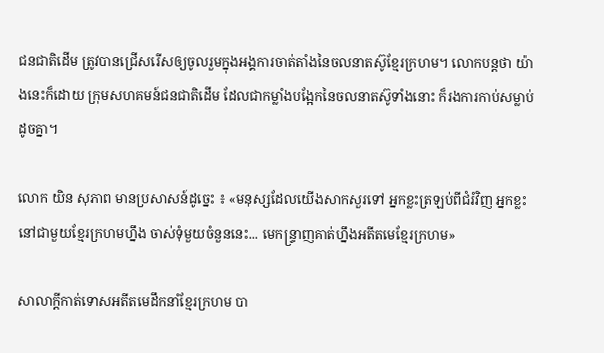ជនជាតិដើម ត្រូវបានជ្រើសរើសឲ្យចូលរួមក្នុងអង្គការចាត់តាំងនៃចលនាតស៊ូខ្មែរក្រហម។ លោកបន្តថា យ៉ាងនេះក៏ដោយ ក្រុមសហគមន៍ជនជាតិដើម ដែលជាកម្លាំងបង្អែកនៃចលនាតស៊ូទាំងនោះ ក៏រងការកាប់សម្លាប់ដូចគ្នា។

លោក យិន សុភាព មានប្រសាសន៍ដូច្នេះ ៖ «មនុស្សដែលយើងសាកសួរទៅ អ្នកខ្លះត្រឡប់ពីជំរំវិញ អ្នកខ្លះនៅជាមួយខ្មែរក្រហមហ្នឹង ចាស់ទុំមួយចំនួននេះ... មេកន្ទ្រាញគាត់ហ្នឹងអតីតមេខ្មែរក្រហម»

សាលាក្ដីកាត់ទោសអតីតមេដឹកនាំខ្មែរក្រហម បា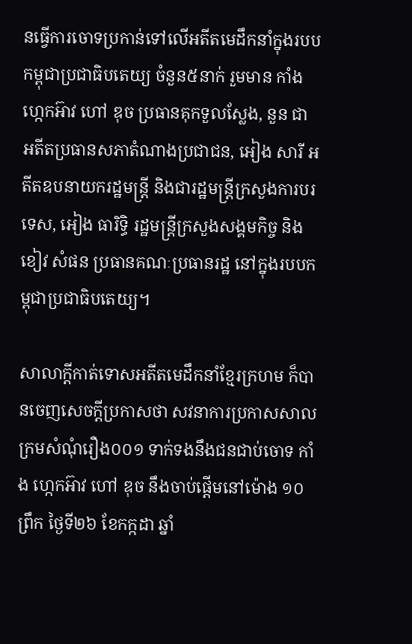នធ្វើការចោទប្រកាន់ទៅលើអតីតមេដឹកនាំក្នុងរបបកម្ពុជាប្រជាធិបតេយ្យ ចំនួន៥នាក់ រួមមាន កាំង ហ្កេកអ៊ាវ ហៅ ឌុច ប្រធានគុកទួលស្លែង, នួន ជា អតីតប្រធានសភាតំណាងប្រជាជន, អៀង សារី អតីតឧបនាយករដ្ឋមន្ត្រី និងជារដ្ឋមន្ត្រីក្រសួងការបរទេស, អៀង ធារិទ្ធិ រដ្ឋមន្ត្រីក្រសួងសង្គមកិច្ច និង ខៀវ សំផន ប្រធានគណៈប្រធានរដ្ឋ នៅក្នុងរបបកម្ពុជាប្រជាធិបតេយ្យ។

សាលាក្ដីកាត់ទោសអតីតមេដឹកនាំខ្មែរក្រហម ក៏បានចេញសេចក្ដីប្រកាសថា សវនាការប្រកាសសាលក្រមសំណុំរឿង០០១ ទាក់ទងនឹងជនជាប់ចោទ កាំង ហ្កេកអ៊ាវ ហៅ ឌុច នឹងចាប់ផ្ដើមនៅម៉ោង ១០ព្រឹក ថ្ងៃទី២៦ ខែកក្កដា ឆ្នាំ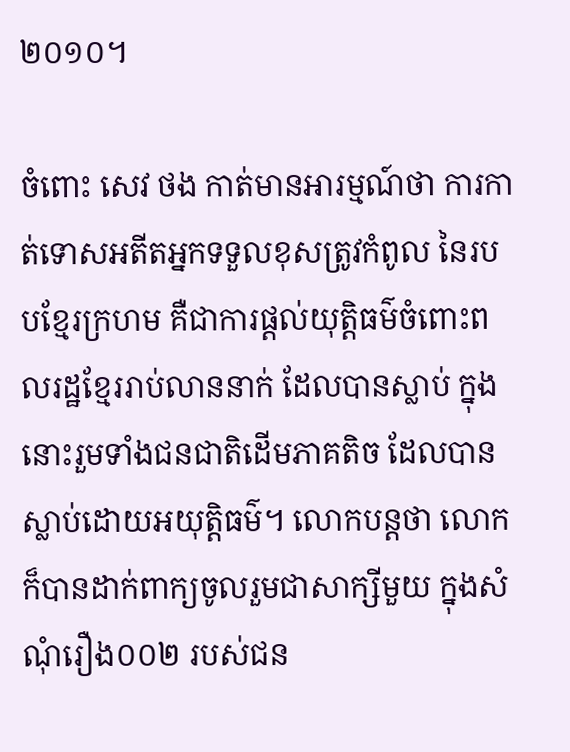២០១០។

ចំពោះ សេវ ថង កាត់មានអារម្មណ៍ថា ការកាត់ទោសអតីតអ្នកទទួលខុសត្រូវកំពូល នៃរបបខ្មែរក្រហម គឺជាការផ្ដល់យុត្តិធម៌ចំពោះពលរដ្ឋខ្មែររាប់លាននាក់ ដែលបានស្លាប់ ក្នុងនោះរួមទាំងជនជាតិដើមភាគតិច ដែលបានស្លាប់ដោយអយុត្តិធម៌។ លោកបន្តថា លោកក៏បានដាក់ពាក្យចូលរួមជាសាក្សីមួយ ក្នុងសំណុំរឿង០០២ របស់ជន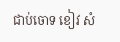ជាប់ចោទ ខៀវ សំ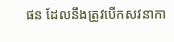ផន ដែលនឹងត្រូវបើកសវនាកា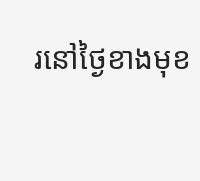រនៅថ្ងៃខាងមុខ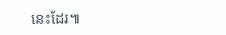នេះដែរ៕